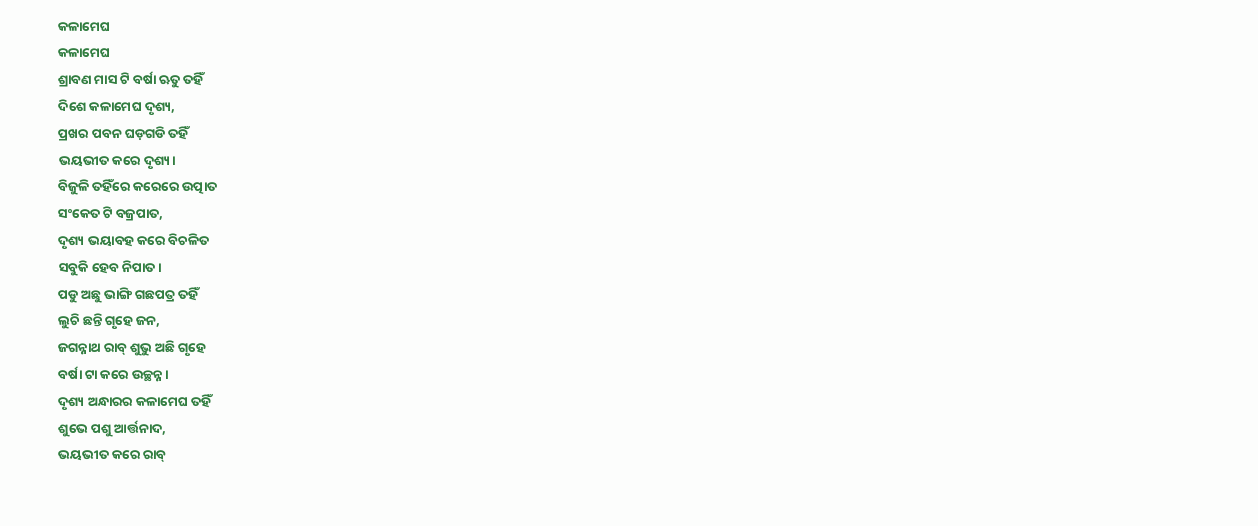କଳାମେଘ
କଳାମେଘ
ଶ୍ରାବଣ ମାସ ଟି ବର୍ଷା ଋତୁ ତହିଁ
ଦିଶେ କଳାମେଘ ଦୃଶ୍ୟ,
ପ୍ରଖର ପବନ ଘଡ଼ଗଡି ତହିଁ
ଭୟଭୀତ କରେ ଦୃଶ୍ୟ।
ବିଜୁଳି ତହିଁରେ କରେରେ ଉତ୍ପାତ
ସଂକେତ ଟି ବଜ୍ରପାତ,
ଦୃଶ୍ୟ ଭୟାବହ କରେ ବିଚଳିତ
ସବୁକି ହେବ ନିପାତ।
ପଡୁ ଅଛୁ ଭାଙ୍ଗି ଗଛପତ୍ର ତହିଁ
ଲୁଚି ଛନ୍ତି ଗୃହେ ଜନ,
ଜଗନ୍ନାଥ ରାବ୍ ଶୁଭୁ ଅଛି ଗୃହେ
ବର୍ଷା ଟା କରେ ଉଚ୍ଛନ୍ନ।
ଦୃଶ୍ୟ ଅନ୍ଧାରର କଳାମେଘ ତହିଁ
ଶୁଭେ ପଶୁ ଆର୍ତ୍ତନାଦ,
ଭୟଭୀତ କରେ ରାବ୍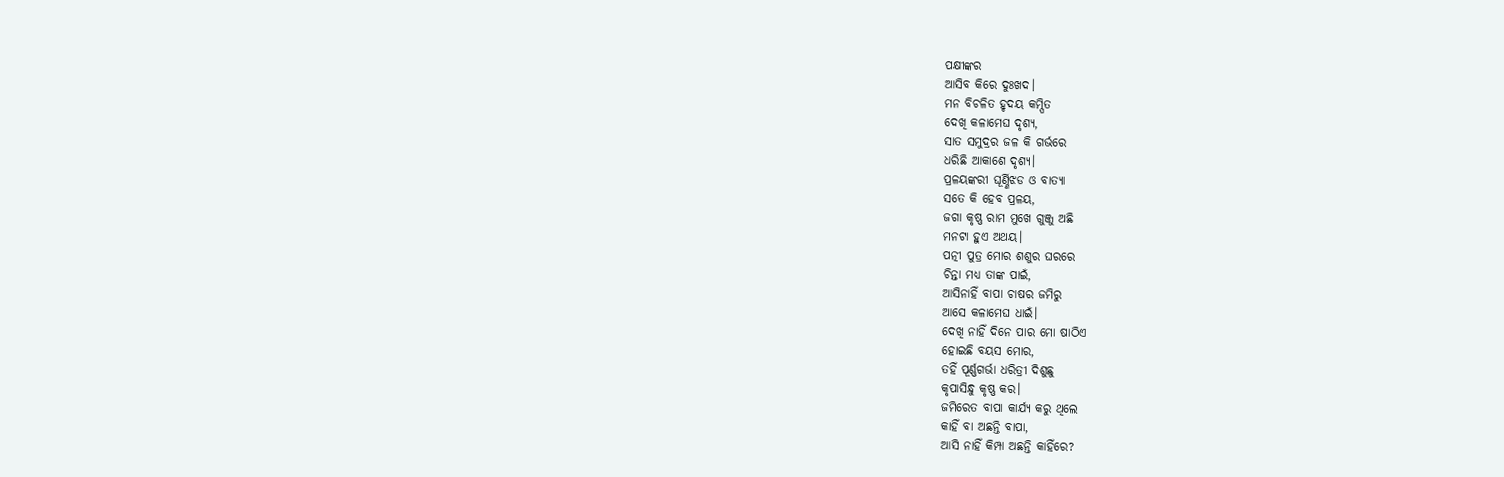ପକ୍ଷୀଙ୍କର
ଆସିବ କିରେ ଦୁଃଖଦ।
ମନ ବିଚଳିତ ହୃଦୟ କମ୍ପିତ
ଦେଖି କଳାମେଘ ଦୃଶ୍ୟ,
ସାତ ସମୁଦ୍ରର ଜଳ କି ଗର୍ଭରେ
ଧରିଛି ଆକାଶେ ଦୃଶ୍ୟ।
ପ୍ରଳୟଙ୍କରୀ ଘୂର୍ଣ୍ଣିଝଡ ଓ ବାତ୍ୟା
ସତେ କି ହେବ ପ୍ରଳୟ,
ଜଗା କୃଷ୍ଣ ରାମ ମୁଖେ ଗୁଞ୍ଜୁ ଅଛି
ମନଟା ହୁଏ ଅଥୟ।
ପତ୍ନୀ ପୁତ୍ର ମୋର ଶଶୁର ଘରରେ
ଚିନ୍ତା ମଧ୍ୟ ତାଙ୍କ ପାଇଁ,
ଆସିନାହିଁ ବାପା ଚାଷର ଜମିରୁ
ଆସେ କଳାମେଘ ଧାଇଁ।
ଦେଖି ନାହିଁ ଦିନେ ପାର ମୋ ଷାଠିଏ
ହୋଇଛି ବୟସ ମୋର,
ତହିଁ ପୂର୍ଣ୍ଣଗର୍ଭା ଧରିତ୍ରୀ ଦିଶୁଛୁ
କୃପାସିନ୍ଧୁ କୃଷ୍ଣ କର।
ଜମିରେତ ବାପା କାର୍ଯ୍ୟ କରୁ ଥିଲେ
କାହିଁ ବା ଅଛନ୍ତି ବାପା,
ଆସି ନାହିଁ କିମ୍ପା ଅଛନ୍ତି କାହିଁରେ?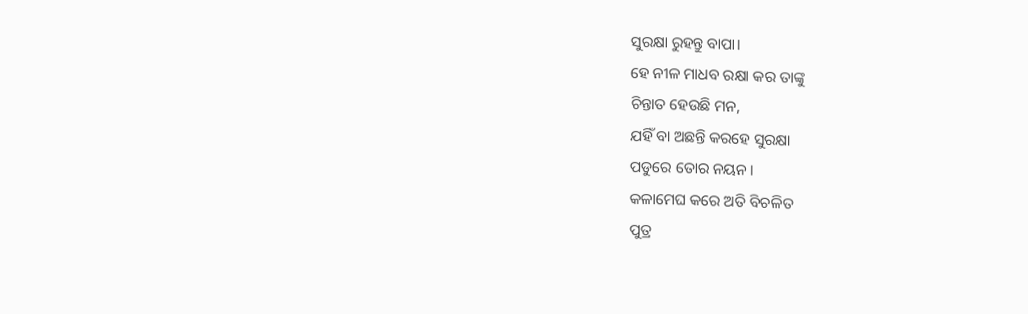ସୁରକ୍ଷା ରୁହନ୍ତୁ ବାପା।
ହେ ନୀଳ ମାଧବ ରକ୍ଷା କର ତାଙ୍କୁ
ଚିନ୍ତାତ ହେଉଛି ମନ,
ଯହିଁ ବା ଅଛନ୍ତି କରହେ ସୁରକ୍ଷା
ପଡୁରେ ତୋର ନୟନ।
କଳାମେଘ କରେ ଅତି ବିଚଳିତ
ପୁତ୍ର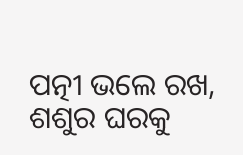ପତ୍ନୀ ଭଲେ ରଖ,
ଶଶୁର ଘରକୁ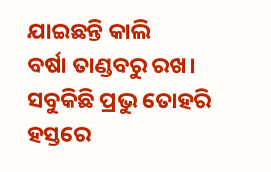ଯାଇଛନ୍ତି କାଲି
ବର୍ଷା ତାଣ୍ଡବରୁ ରଖ।
ସବୁକିଛି ପ୍ରଭୁ ତୋହରି ହସ୍ତରେ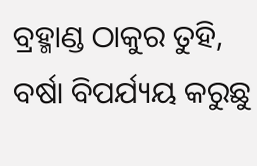ବ୍ରହ୍ମାଣ୍ଡ ଠାକୁର ତୁହି,
ବର୍ଷା ବିପର୍ଯ୍ୟୟ କରୁଛୁ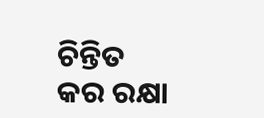ଚିନ୍ତିତ
କର ରକ୍ଷା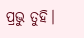ପ୍ରଭୁ ତୁହି।